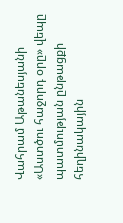Վահրամ Աթանեսյանի «Աստծու հաջորդ օրը» վեպը պատմության ընթացքի հեղինակային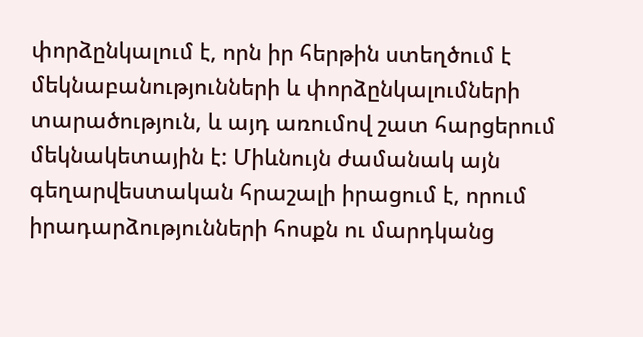փորձընկալում է, որն իր հերթին ստեղծում է մեկնաբանությունների և փորձընկալումների տարածություն, և այդ առումով շատ հարցերում մեկնակետային է: Միևնույն ժամանակ այն գեղարվեստական հրաշալի իրացում է, որում իրադարձությունների հոսքն ու մարդկանց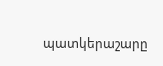պատկերաշարը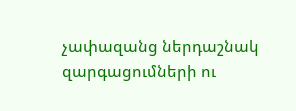չափազանց ներդաշնակ զարգացումների ու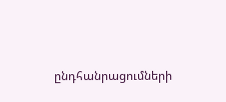ընդհանրացումների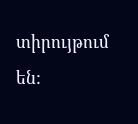տիրույթում են: